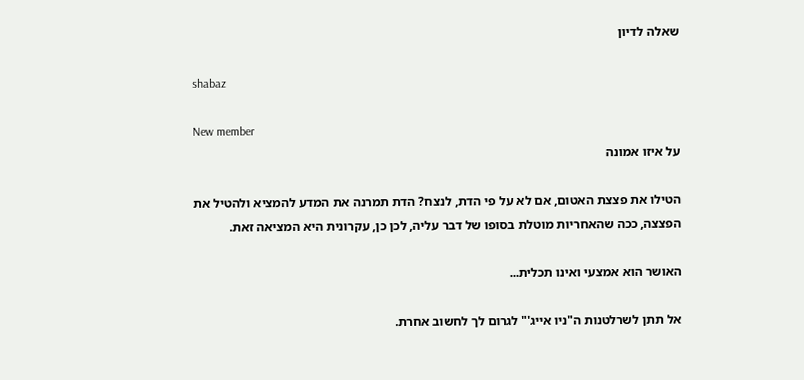שאלה לדיון

shabaz

New member
על איזו אמונה

הטילו את פצצת האטום, אם לא על פי הדת, לנצח? הדת תמרנה את המדע להמציא ולהטיל את הפצצה, ככה שהאחריות מוטלת בסופו של דבר עליה, לכן כן, עקרונית היא המציאה זאת.

האושר הוא אמצעי ואינו תכלית...

אל תתן לשרלטנות ה"ניו אייג'" לגרום לך לחשוב אחרת.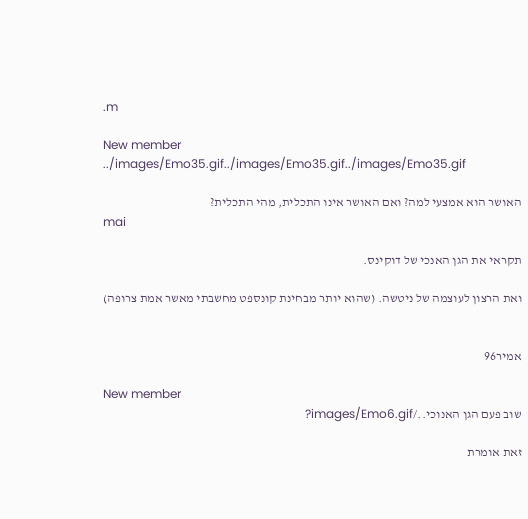.m

New member
../images/Emo35.gif../images/Emo35.gif../images/Emo35.gif

האושר הוא אמצעי למה? ואם האושר אינו התכלית, מהי התכלית?
mai

תקראי את הגן האנכי של דוקינס.

ואת הרצון לעוצמה של ניטשה. (שהוא יותר מבחינת קונספט מחשבתי מאשר אמת צרופה)


אמיר96

New member
שוב פעם הגן האנוכי../images/Emo6.gif?

זאת אומרת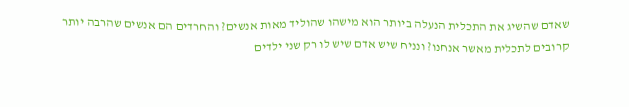שאדם שהשיג את התכלית הנעלה ביותר הוא מישהו שהוליד מאות אנשים? והחרדים הם אנשים שהרבה יותר קרובים לתכלית מאשר אנחנו? ונניח שיש אדם שיש לו רק שני ילדים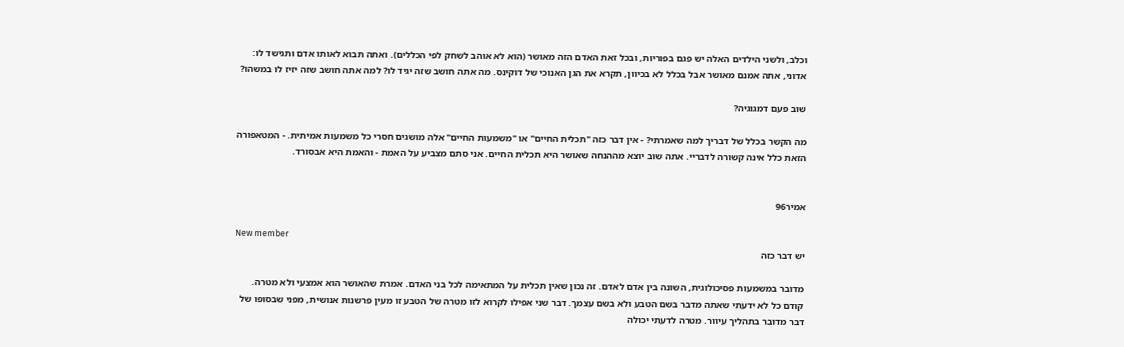וכלב, ולשני הילדים האלה יש פגם בפוריות, ובכל זאת האדם הזה מאושר (הוא לא אוהב לשחק לפי הכללים). ואתה תבוא לאותו אדם ותגישד לו: אדוני, אתה אמנם מאושר אבל בכלל לא בכיוון, תקרא את הגן האנוכי של דוקינס. מה אתה חושב שזה יגיד לו? למה אתה חושב שזה יזיז לו במשהו?

שוב פעם דמגוגיה?

מה הקשר בכלל של דבריך למה שאמרתי? - אין דבר כזה "תכלית החיים" או "משמעות החיים" אלה מושגים חסרי כל משמעות אמיתית. - המטאפורה הזאת כלל אינה קשורה לדבריי. אתה שוב יוצא מההנחה שאושר היא תכלית החיים. אני סתם מצביע על האמת - והאמת היא אבסורד.


אמיר96

New member
יש דבר כזה

מדובר במשמעות פסיכולוגית, השונה בין אדם לאדם. זה נכון שאין תכלית על המתאימה לכל בני האדם. אמרת שהאושר הוא אמצעי ולא מטרה. קודם כל לא ידעתי שאתה מדבר בשם הטבע ולא בשם עצמך. דבר שני אפילו לקרוא לזו מטרה של הטבע זו מעין פרשנות אנושית, מפני שבסופו של דבר מדובר בתהליך עיוור. מטרה לדעתי יכולה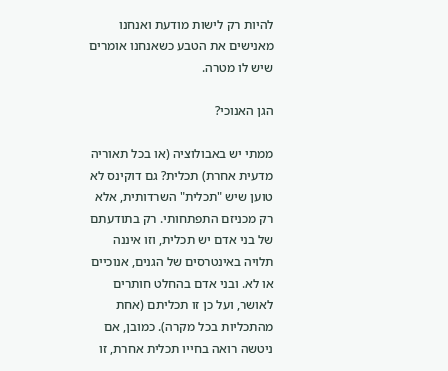להיות רק לישות מודעת ואנחנו מאנישים את הטבע כשאנחנו אומרים שיש לו מטרה.

הגן האנוכי?

ממתי יש באבולוציה (או בכל תאוריה מדעית אחרת) תכלית? גם דוקינס לא טוען שיש "תכלית" השרדותית, אלא רק מכניזם התפתחותי. רק בתודעתם של בני אדם יש תכלית, וזו איננה תלויה באינטרסים של הגנים, אנוכיים או לא. ובני אדם בהחלט חותרים לאושר, ועל כן זו תכליתם (אחת מהתכליות בכל מקרה). כמובן, אם ניטשה רואה בחייו תכלית אחרת, זו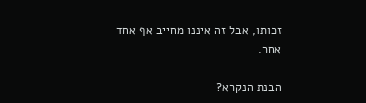זכותו, אבל זה איננו מחייב אף אחד אחר.

הבנת הנקרא?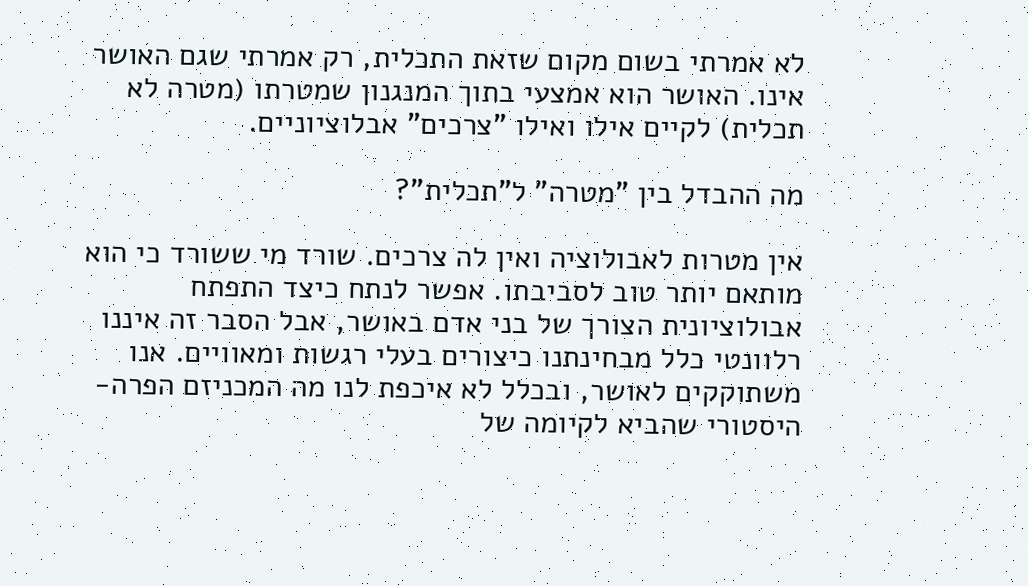לא אמרתי בשום מקום שזאת התכלית, רק אמרתי שגם האושר אינו. האושר הוא אמצעי בתוך המנגנון שמטרתו (מטרה לא תכלית) לקיים אילו ואילו "צרכים" אבלוציוניים.

מה ההבדל בין "מטרה" ל"תכלית"?

אין מטרות לאבולוציה ואין לה צרכים. שורד מי ששורד כי הוא מותאם יותר טוב לסביבתו. אפשר לנתח כיצד התפתח אבולוציונית הצורך של בני אדם באושר, אבל הסבר זה איננו רלוונטי כלל מבחינתנו כיצורים בעלי רגשות ומאוויים. אנו משתוקקים לאושר, ובכלל לא איכפת לנו מה המכניזם הפרה-היסטורי שהביא לקיומה של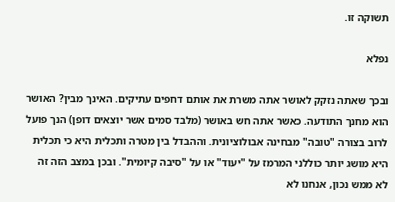תשוקה זו.

נפלא

ובכך שאתה נזקק לאושר אתה משרת את אותם דחפים עתיקים. האינך מבין? האושר הוא מחנך התודעה. כאשר אתה חש באושר (מלבד סמים אשר יוצאים דופן) הנך פועל לרוב בצורה "טובה" מבחינה אבולוציונית. וההבדל בין מטרה ותכלית היא כי תכלית היא מושג יותר כוללני המרמז על "יעוד" או על "סיבה קיומית". ובכן במצב הזה זה לא ממש נכון, אנחנו לא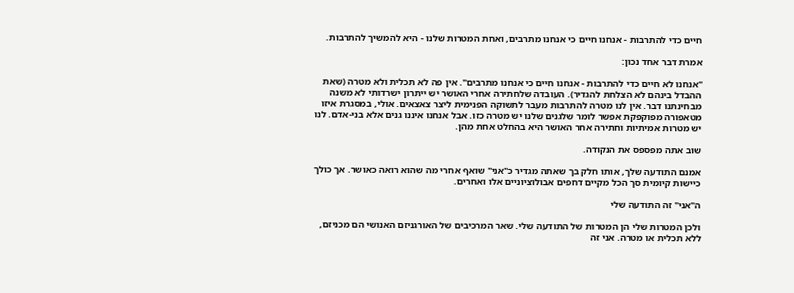חיים כדי להתרבות - אנחנו חיים כי אנחנו מתרבים, ואחת המטרות שלנו - היא להמשיך להתרבות.

אמרת דבר אחד נכון:

"אנחנו לא חיים כדי להתרבות - אנחנו חיים כי אנחנו מתרבים". אין פה לא תכלית ולא מטרה (שאת ההבדל בינהם לא הצלחת להגדיר). העובדה שלחתירה אחרי האושר יש ייתרון ישרדותי לא משנה מבחינתנו דבר. אין לנו מטרה להתרבות מעבר לתשוקה הפנימית ליצר צאצאים. אולי, במסגרת איזו מטאפורה מפוקפקת אפשר לומר שלגנים שלנו יש מטרה כזו. אבל אנחנו איננו גנים אלא בני-אדם. לנו יש מטרות אמיתיות וחתירה אחר האושר היא בהחלט אחת מהן.

שוב אתה מפספס את הנקודה.

אמנם התודעה שלך, אותו חלק בך שאתה מגדיר כ"אני" שואף אחרי מה שהוא רואה כאושר. אך כולך כיישות קיומית סך הכל מקיים דחפים אבולוציוניים אלו ואחרים.

ה"אני" זה התודעה שלי

ולכן המטרות שלי הן המטרות של התודעה שלי. שאר המרכיבים של האורגניזם האנושי הם מכניזם, ללא תכלית או מטרה. אני זה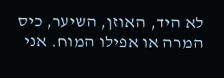לא היד, האוזן, השיער, כיס המרה או אפילו המוח. אני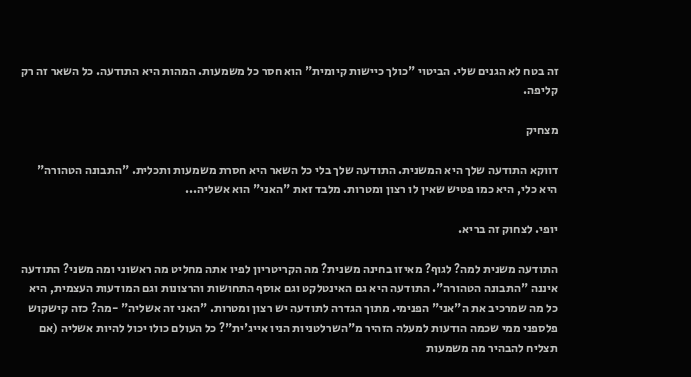זה בטח לא הגנים שלי. הביטוי "כולך כיישות קיומית" הוא חסר כל משמעות. המהות היא התודעה. כל השאר זה רק קליפה.

מצחיק

דווקא התודעה שלך היא המשנית. התודעה שלך בלי כל השאר היא חסרת משמעות ותכלית. "התבונה הטהורה" היא כלי, היא כמו פטיש שאין לו רצון ומטרות. מלבד זאת "האני" הוא אשליה...

יופי. לצחוק זה בריא.

התודעה משנית למה? לגוף? מאיזו בחינה משנית? מה הקריטריון לפיו אתה מחליט מה ראשוני ומה משני? התודעה איננה "התבונה הטהורה". התודעה היא גם האינטלקט וגם אוסף התחושות והרצונות וגם המודעות העצמית, היא כל מה שמרכיב את ה"אני" הפנימי. מתוך הגדרה לתודעה יש רצון ומטרות. "האני זה אשליה" -מה? כזה קישקוש פלספני ממי שכמה הודעות למעלה הזהיר מ"השרלטניות הניו אייג'ית"? כל העולם כולו יכול להיות אשליה (אם תצליח להבהיר מה משמעות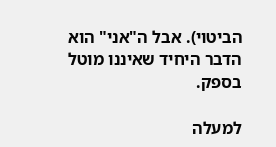הביטוי). אבל ה"אני" הוא הדבר היחיד שאיננו מוטל בספק.

למעלה